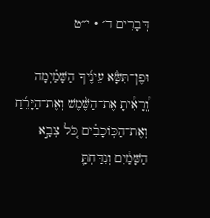דְּבָרִים ד׳ · י״ט

וּפֶן־תִּשָּׂ֨א עֵינֶ֜יךָ הַשָּׁמַ֗יְמָה וְֽ֠רָאִ֠יתָ אֶת־הַשֶּׁ֨מֶשׁ וְאֶת־הַיָּרֵ֜חַ וְאֶת־הַכּֽוֹכָבִ֗ים כֹּ֚ל צְבָ֣א הַשָּׁמַ֔יִם וְנִדַּחְתָּ֛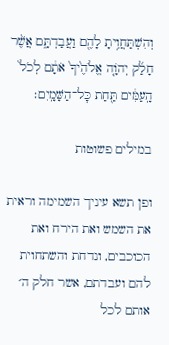וְהִשְׁתַּחֲוִ֥יתָ לָהֶ֖ם וַעֲבַדְתָּ֑ם אֲשֶׁ֨ר חָלַ֜ק יְהֹוָ֤ה אֱלֹהֶ֙יךָ֙ אֹתָ֔ם לְכֹל֙ הָֽעַמִּ֔ים תַּ֖חַת כׇּל־הַשָּׁמָֽיִם׃

במילים פשוטות

ופן תשא עיניך השמימה וראית את השמש ואת הירח ואת הכוכבים, ונדחת והשתחוית להם ועבדתם, אשר חלק ה׳ אותם לכל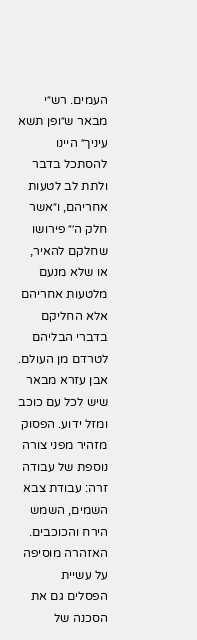העמים. רש״י מבאר ש״ופן תשא עיניך״ היינו להסתכל בדבר ולתת לב לטעות אחריהם, ו״אשר חלק ה׳״ פירושו שחלקם להאיר, או שלא מנעם מלטעות אחריהם אלא החליקם בדברי הבליהם לטרדם מן העולם. אבן עזרא מבאר שיש לכל עם כוכב ומזל ידוע. הפסוק מזהיר מפני צורה נוספת של עבודה זרה: עבודת צבא השמים, השמש הירח והכוכבים. האזהרה מוסיפה על עשיית הפסלים גם את הסכנה של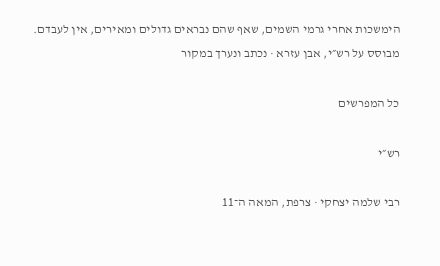הימשכות אחרי גרמי השמים, שאף שהם נבראים גדולים ומאירים, אין לעבדם.
מבוסס על רש״י, אבן עזרא · נכתב ונערך במקור

כל המפרשים

רש״י

רבי שלמה יצחקי · צרפת, המאה ה־11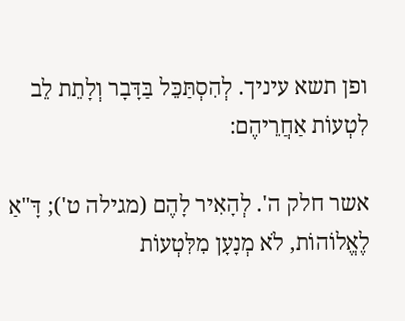ופן תשא עיניך. לְהִסְתַּכֵּל בַּדָּבָר וְלָתֵת לֵב לִטְעוֹת אַחֲרֵיהֶם:

אשר חלק ה'. לְהָאִיר לָהֶם (מגילה ט'); דָּ"אַ לֶאֱלוֹהוֹת, לֹא מְנָעָן מִלִּטְעוֹת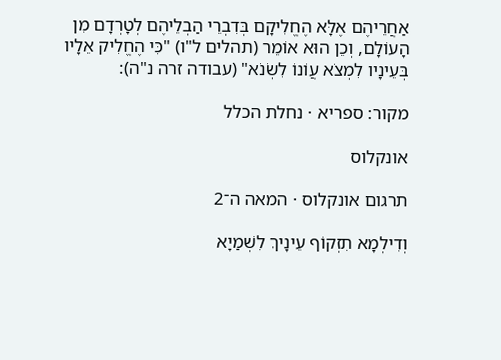אַחֲרֵיהֶם אֶלָּא הֶחֱלִיקָם בְּדִבְרֵי הַבְלֵיהֶם לְטָרְדָם מִן הָעוֹלָם, וְכֵן הוּא אוֹמֵר (תהלים ל"ו) "כִּי הֶחֱלִיק אֵלָיו בְּעֵינָיו לִמְצֹא עֲוֹנוֹ לִשְׂנֹא" (עבודה זרה נ"ה):

מקור: ספריא · נחלת הכלל

אונקלוס

תרגום אונקלוס · המאה ה־2

וְדִילְמָא תִזְקוֹף עֵינָיךְ לִשְׁמַיָא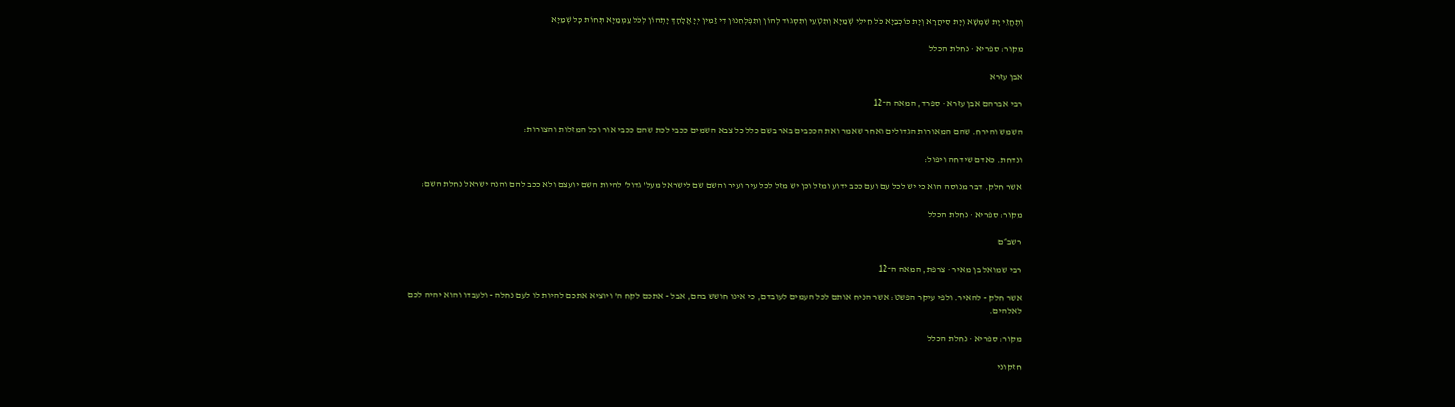וְתֶחֱזֵי יָת שִׁמְשָׁא וְיָת סִיהֲרָא וְיָת כּוֹכְבַיָא כֹּל חֵילֵי שְׁמַיָא וְתִטְעֵי וְתִסְגוּד לְהוֹן וְתִפְלְחִנוּן דִי זַמִין יְיָ אֱלָהָךְ יָתְהוֹן לְכֹל עַמְמַיָא תְּחוֹת כָּל שְׁמַיָא

מקור: ספריא · נחלת הכלל

אבן עזרא

רבי אברהם אבן עזרא · ספרד, המאה ה־12

השמש והירח. שהם המאורות הגדולים ואחר שאמר ואת הככבים באר בשם כלל כל צבא השמים ככבי לכת שהם ככבי אור וכל המזלות והצורות:

ונדחת. כאדם שידחה ויפול:

אשר חלק. דבר מנוסה הוא כי יש לכל עם ועם ככב ידוע ומזל וכן יש מזל לכל עיר ועיר והשם שם לישראל מעל' גדול' להיות השם יועצם ולא ככב להם והנה ישראל נחלת השם:

מקור: ספריא · נחלת הכלל

רשב״ם

רבי שמואל בן מאיר · צרפת, המאה ה־12

אשר חלק - להאיר. ולפי עיקר הפשט: אשר הניח אותם לכל העמים לעובדם, כי אינו חושש בהם, אבל - אתכם לקח ה' ויוציא אתכם להיות לו לעם נחלה - ולעבדו והוא יהיה לכם לאלהים.

מקור: ספריא · נחלת הכלל

חזקוני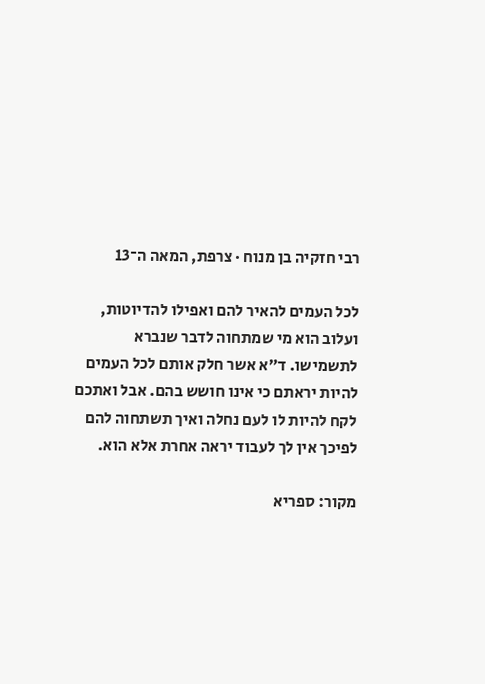רבי חזקיה בן מנוח · צרפת, המאה ה־13

לכל העמים להאיר להם ואפילו להדיוטות, ועלוב הוא מי שמתחוה לדבר שנברא לתשמישו. ד״א אשר חלק אותם לכל העמים להיות יראתם כי אינו חושש בהם. אבל ואתכם לקח להיות לו לעם נחלה ואיך תשתחוה להם לפיכך אין לך לעבוד יראה אחרת אלא הוא.

מקור: ספריא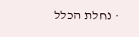· נחלת הכלל